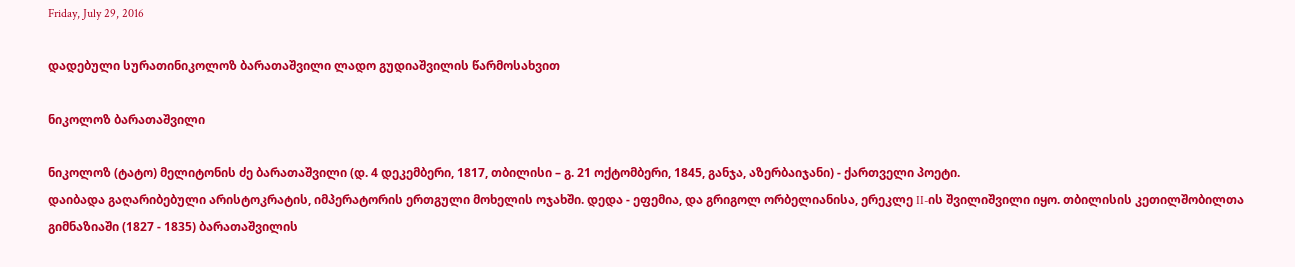Friday, July 29, 2016

დადებული სურათინიკოლოზ ბარათაშვილი ლადო გუდიაშვილის წარმოსახვით

ნიკოლოზ ბარათაშვილი

ნიკოლოზ (ტატო) მელიტონის ძე ბარათაშვილი (დ. 4 დეკემბერი, 1817, თბილისი – გ. 21 ოქტომბერი, 1845, განჯა, აზერბაიჯანი) - ქართველი პოეტი.
დაიბადა გაღარიბებული არისტოკრატის, იმპერატორის ერთგული მოხელის ოჯახში. დედა - ეფემია, და გრიგოლ ორბელიანისა, ერეკლე II-ის შვილიშვილი იყო. თბილისის კეთილშობილთა გიმნაზიაში (1827 - 1835) ბარათაშვილის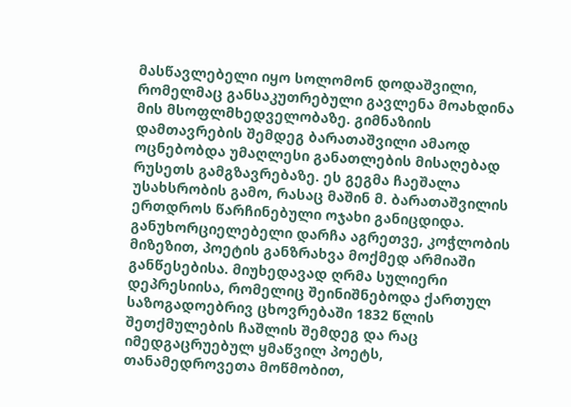მასწავლებელი იყო სოლომონ დოდაშვილი, რომელმაც განსაკუთრებული გავლენა მოახდინა მის მსოფლმხედველობაზე. გიმნაზიის დამთავრების შემდეგ ბარათაშვილი ამაოდ ოცნებობდა უმაღლესი განათლების მისაღებად რუსეთს გამგზავრებაზე. ეს გეგმა ჩაეშალა უსახსრობის გამო, რასაც მაშინ მ. ბარათაშვილის ერთდროს წარჩინებული ოჯახი განიცდიდა. განუხორციელებელი დარჩა აგრეთვე, კოჭლობის მიზეზით, პოეტის განზრახვა მოქმედ არმიაში განწესებისა. მიუხედავად ღრმა სულიერი დეპრესიისა, რომელიც შეინიშნებოდა ქართულ საზოგადოებრივ ცხოვრებაში 1832 წლის შეთქმულების ჩაშლის შემდეგ და რაც იმედგაცრუებულ ყმაწვილ პოეტს, თანამედროვეთა მოწმობით,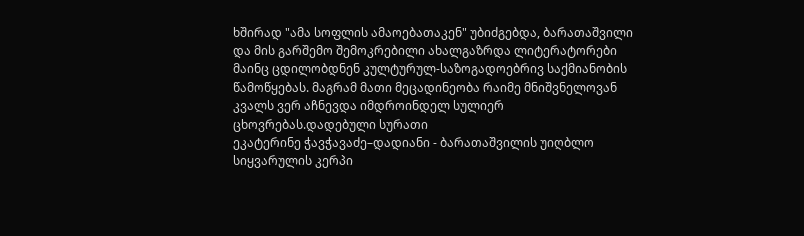ხშირად "ამა სოფლის ამაოებათაკენ" უბიძგებდა, ბარათაშვილი და მის გარშემო შემოკრებილი ახალგაზრდა ლიტერატორები მაინც ცდილობდნენ კულტურულ-საზოგადოებრივ საქმიანობის წამოწყებას. მაგრამ მათი მეცადინეობა რაიმე მნიშვნელოვან კვალს ვერ აჩნევდა იმდროინდელ სულიერ ცხოვრებას.დადებული სურათი
ეკატერინე ჭავჭავაძე–დადიანი - ბარათაშვილის უიღბლო სიყვარულის კერპი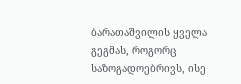ბარათაშვილის ყველა გეგმას, როგორც საზოგადოებრივს, ისე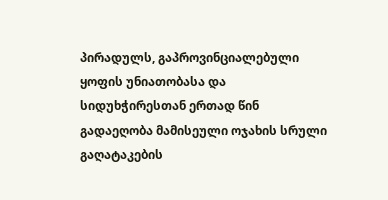პირადულს, გაპროვინციალებული ყოფის უნიათობასა და სიდუხჭირესთან ერთად წინ გადაეღობა მამისეული ოჯახის სრული გაღატაკების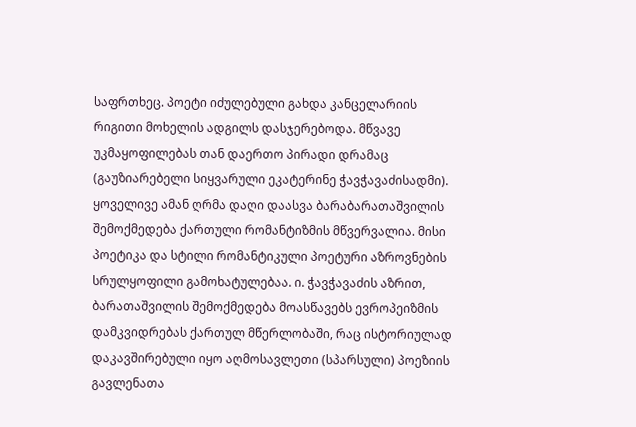საფრთხეც. პოეტი იძულებული გახდა კანცელარიის რიგითი მოხელის ადგილს დასჯერებოდა. მწვავე უკმაყოფილებას თან დაერთო პირადი დრამაც (გაუზიარებელი სიყვარული ეკატერინე ჭავჭავაძისადმი). ყოველივე ამან ღრმა დაღი დაასვა ბარაბარათაშვილის შემოქმედება ქართული რომანტიზმის მწვერვალია. მისი პოეტიკა და სტილი რომანტიკული პოეტური აზროვნების სრულყოფილი გამოხატულებაა. ი. ჭავჭავაძის აზრით, ბარათაშვილის შემოქმედება მოასწავებს ევროპეიზმის დამკვიდრებას ქართულ მწერლობაში, რაც ისტორიულად დაკავშირებული იყო აღმოსავლეთი (სპარსული) პოეზიის გავლენათა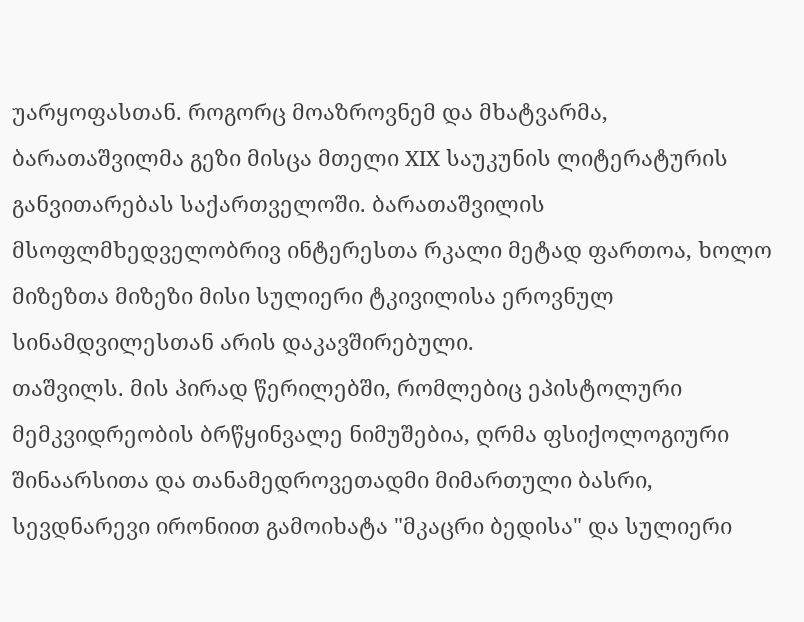უარყოფასთან. როგორც მოაზროვნემ და მხატვარმა, ბარათაშვილმა გეზი მისცა მთელი XIX საუკუნის ლიტერატურის განვითარებას საქართველოში. ბარათაშვილის მსოფლმხედველობრივ ინტერესთა რკალი მეტად ფართოა, ხოლო მიზეზთა მიზეზი მისი სულიერი ტკივილისა ეროვნულ სინამდვილესთან არის დაკავშირებული.
თაშვილს. მის პირად წერილებში, რომლებიც ეპისტოლური მემკვიდრეობის ბრწყინვალე ნიმუშებია, ღრმა ფსიქოლოგიური შინაარსითა და თანამედროვეთადმი მიმართული ბასრი, სევდნარევი ირონიით გამოიხატა "მკაცრი ბედისა" და სულიერი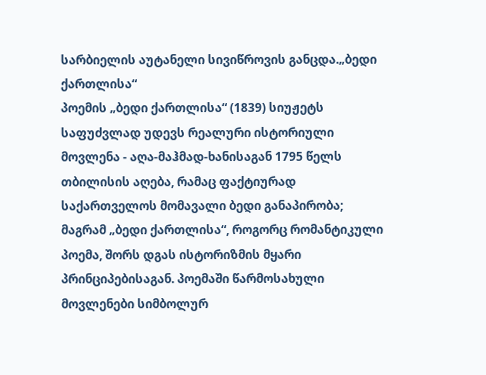სარბიელის აუტანელი სივიწროვის განცდა.„ბედი ქართლისა“
პოემის „ბედი ქართლისა“ (1839) სიუჟეტს საფუძვლად უდევს რეალური ისტორიული მოვლენა - აღა-მაჰმად-ხანისაგან 1795 წელს თბილისის აღება, რამაც ფაქტიურად საქართველოს მომავალი ბედი განაპირობა; მაგრამ „ბედი ქართლისა“, როგორც რომანტიკული პოემა, შორს დგას ისტორიზმის მყარი პრინციპებისაგან. პოემაში წარმოსახული მოვლენები სიმბოლურ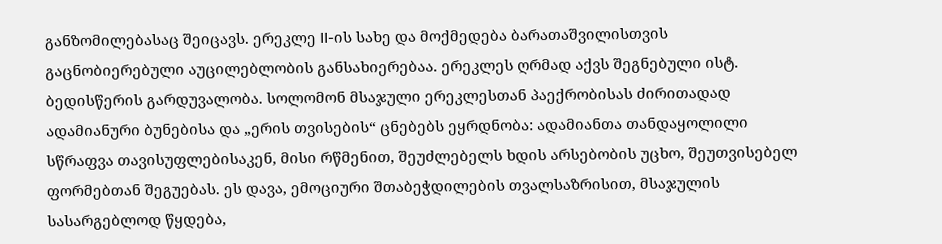განზომილებასაც შეიცავს. ერეკლე II-ის სახე და მოქმედება ბარათაშვილისთვის გაცნობიერებული აუცილებლობის განსახიერებაა. ერეკლეს ღრმად აქვს შეგნებული ისტ. ბედისწერის გარდუვალობა. სოლომონ მსაჯული ერეკლესთან პაექრობისას ძირითადად ადამიანური ბუნებისა და „ერის თვისების“ ცნებებს ეყრდნობა: ადამიანთა თანდაყოლილი სწრაფვა თავისუფლებისაკენ, მისი რწმენით, შეუძლებელს ხდის არსებობის უცხო, შეუთვისებელ ფორმებთან შეგუებას. ეს დავა, ემოციური შთაბეჭდილების თვალსაზრისით, მსაჯულის სასარგებლოდ წყდება,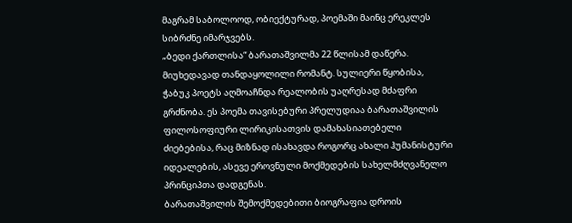მაგრამ საბოლოოდ, ობიექტურად, პოემაში მაინც ერეკლეს სიბრძნე იმარჯვებს.
„ბედი ქართლისა“ ბარათაშვილმა 22 წლისამ დაწერა. მიუხედავად თანდაყოლილი რომანტ. სულიერი წყობისა, ჭაბუკ პოეტს აღმოაჩნდა რეალობის უაღრესად მძაფრი გრძნობა. ეს პოემა თავისებური პრელუდიაა ბარათაშვილის ფილოსოფიური ლირიკისათვის დამახასიათებელი ძიებებისა, რაც მიზნად ისახავდა როგორც ახალი ჰუმანისტური იდეალების, ასევე ეროვნული მოქმედების სახელმძღვანელო პრინციპთა დადგენას.
ბარათაშვილის შემოქმედებითი ბიოგრაფია დროის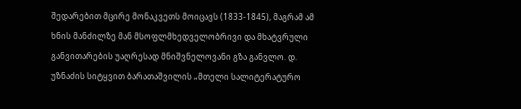შედარებით მცირე მონაკვეთს მოიცავს (1833-1845), მაგრამ ამ ხნის მანძილზე მან მსოფლმხედველობრივი და მხატვრული განვითარების უაღრესად მნიშვნელოვანი გზა განვლო. დ. უზნაძის სიტყვით ბარათაშვილის „მთელი სალიტერატურო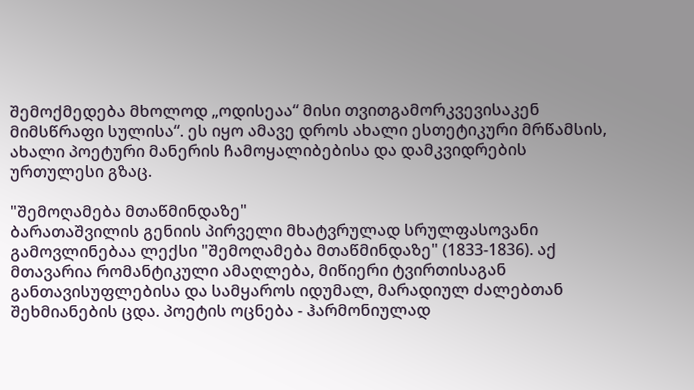შემოქმედება მხოლოდ „ოდისეაა“ მისი თვითგამორკვევისაკენ მიმსწრაფი სულისა“. ეს იყო ამავე დროს ახალი ესთეტიკური მრწამსის, ახალი პოეტური მანერის ჩამოყალიბებისა და დამკვიდრების ურთულესი გზაც.

"შემოღამება მთაწმინდაზე"
ბარათაშვილის გენიის პირველი მხატვრულად სრულფასოვანი გამოვლინებაა ლექსი "შემოღამება მთაწმინდაზე" (1833-1836). აქ მთავარია რომანტიკული ამაღლება, მიწიერი ტვირთისაგან განთავისუფლებისა და სამყაროს იდუმალ, მარადიულ ძალებთან შეხმიანების ცდა. პოეტის ოცნება - ჰარმონიულად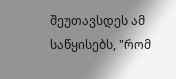შეუთავსდეს ამ საწყისებს, "რომ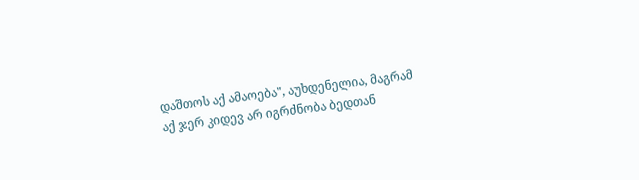დაშთოს აქ ამაოება", აუხდენელია, მაგრამ აქ ჯერ კიდევ არ იგრძნობა ბედთან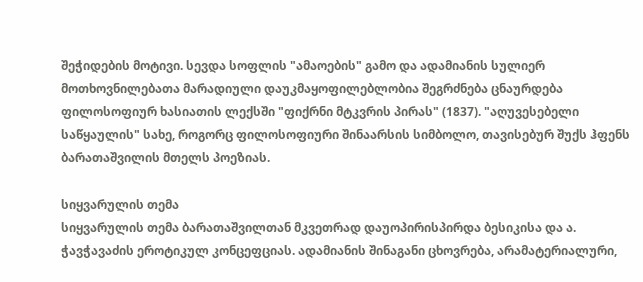შეჭიდების მოტივი. სევდა სოფლის "ამაოების" გამო და ადამიანის სულიერ მოთხოვნილებათა მარადიული დაუკმაყოფილებლობია შეგრძნება ცნაურდება ფილოსოფიურ ხასიათის ლექსში "ფიქრნი მტკვრის პირას" (1837). "აღუვესებელი საწყაულის" სახე, როგორც ფილოსოფიური შინაარსის სიმბოლო, თავისებურ შუქს ჰფენს ბარათაშვილის მთელს პოეზიას.

სიყვარულის თემა
სიყვარულის თემა ბარათაშვილთან მკვეთრად დაუოპირისპირდა ბესიკისა და ა. ჭავჭავაძის ეროტიკულ კონცეფციას. ადამიანის შინაგანი ცხოვრება, არამატერიალური,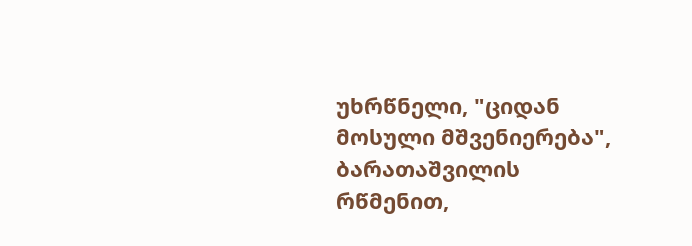უხრწნელი, "ციდან მოსული მშვენიერება", ბარათაშვილის რწმენით,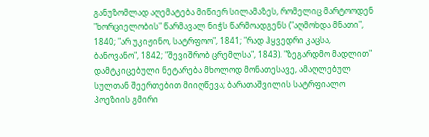განუზომლად აღემატება მიწიერ სილამაზეს, რომელიც მარტოოდენ "ხორციელობის" წარმავალ ნიჭს წარმოადგენს ("აღმოხდა მნათი", 1840; "არ უკიჟინო, სატრფოო", 1841; "რად ჰყვედრი კაცსა, ბანოვანო", 1842; "შევიშრობ ცრემლსა", 1843). "ზეგარდმო მადლით" დამტკიცებული ნეტარება მხოლოდ მონათესავე, ამაღლებულ სულთან შეერთებით მიიღწევა; ბარათაშვილის სატრფიალო პოეზიის გმირი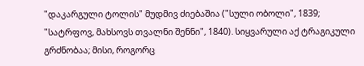"დაკარგული ტოლის" მუდმივ ძიებაშია ("სული ობოლი", 1839; "სატრფოვ, მახსოვს თვალნი შენნი", 1840). სიყვარული აქ ტრაგიკული გრძნობაა; მისი, როგორც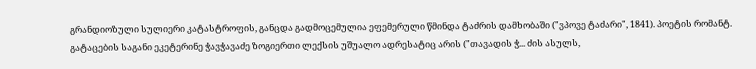გრანდიოზული სულიერი კატასტროფის, განცდა გადმოცემულია ეფემერული წმინდა ტაძრის დამხობაში ("ვპოვე ტაძარი", 1841). პოეტის რომანტ. გატაცების საგანი ეკეტერინე ჭავჭავაძე ზოგიერთი ლექსის უშუალო ადრესატიც არის ("თავადის ჭ... ძის ასულს,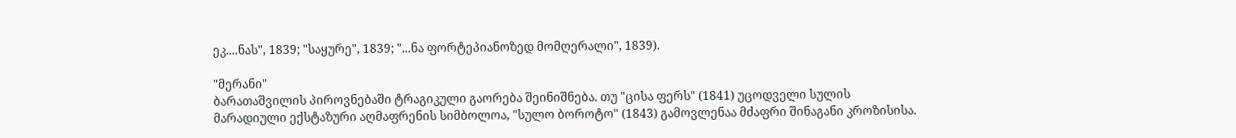ეკ....ნას", 1839; "საყურე", 1839; "...ნა ფორტეპიანოზედ მომღერალი", 1839).

"მერანი"
ბარათაშვილის პიროვნებაში ტრაგიკული გაორება შეინიშნება. თუ "ცისა ფერს" (1841) უცოდველი სულის მარადიული ექსტაზური აღმაფრენის სიმბოლოა, "სულო ბოროტო" (1843) გამოვლენაა მძაფრი შინაგანი კროზისისა.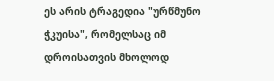ეს არის ტრაგედია "ურწმუნო ჭკუისა", რომელსაც იმ დროისათვის მხოლოდ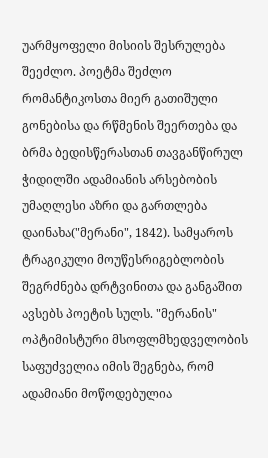უარმყოფელი მისიის შესრულება შეეძლო. პოეტმა შეძლო რომანტიკოსთა მიერ გათიშული გონებისა და რწმენის შეერთება და ბრმა ბედისწერასთან თავგანწირულ ჭიდილში ადამიანის არსებობის უმაღლესი აზრი და გართლება დაინახა("მერანი", 1842). სამყაროს ტრაგიკული მოუწესრიგებლობის შეგრძნება დრტვინითა და განგაშით ავსებს პოეტის სულს. "მერანის" ოპტიმისტური მსოფლმხედველობის საფუძველია იმის შეგნება, რომ ადამიანი მოწოდებულია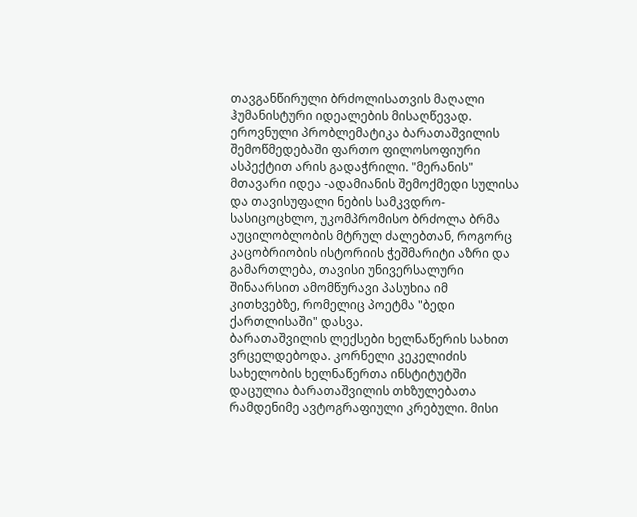თავგანწირული ბრძოლისათვის მაღალი ჰუმანისტური იდეალების მისაღწევად. ეროვნული პრობლემატიკა ბარათაშვილის შემოწმედებაში ფართო ფილოსოფიური ასპექტით არის გადაჭრილი. "მერანის" მთავარი იდეა -ადამიანის შემოქმედი სულისა და თავისუფალი ნების სამკვდრო-სასიცოცხლო, უკომპრომისო ბრძოლა ბრმა აუცილობლობის მტრულ ძალებთან, როგორც კაცობრიობის ისტორიის ჭეშმარიტი აზრი და გამართლება, თავისი უნივერსალური შინაარსით ამომწურავი პასუხია იმ კითხვებზე, რომელიც პოეტმა "ბედი ქართლისაში" დასვა.
ბარათაშვილის ლექსები ხელნაწერის სახით ვრცელდებოდა. კორნელი კეკელიძის სახელობის ხელნაწერთა ინსტიტუტში დაცულია ბარათაშვილის თხზულებათა რამდენიმე ავტოგრაფიული კრებული. მისი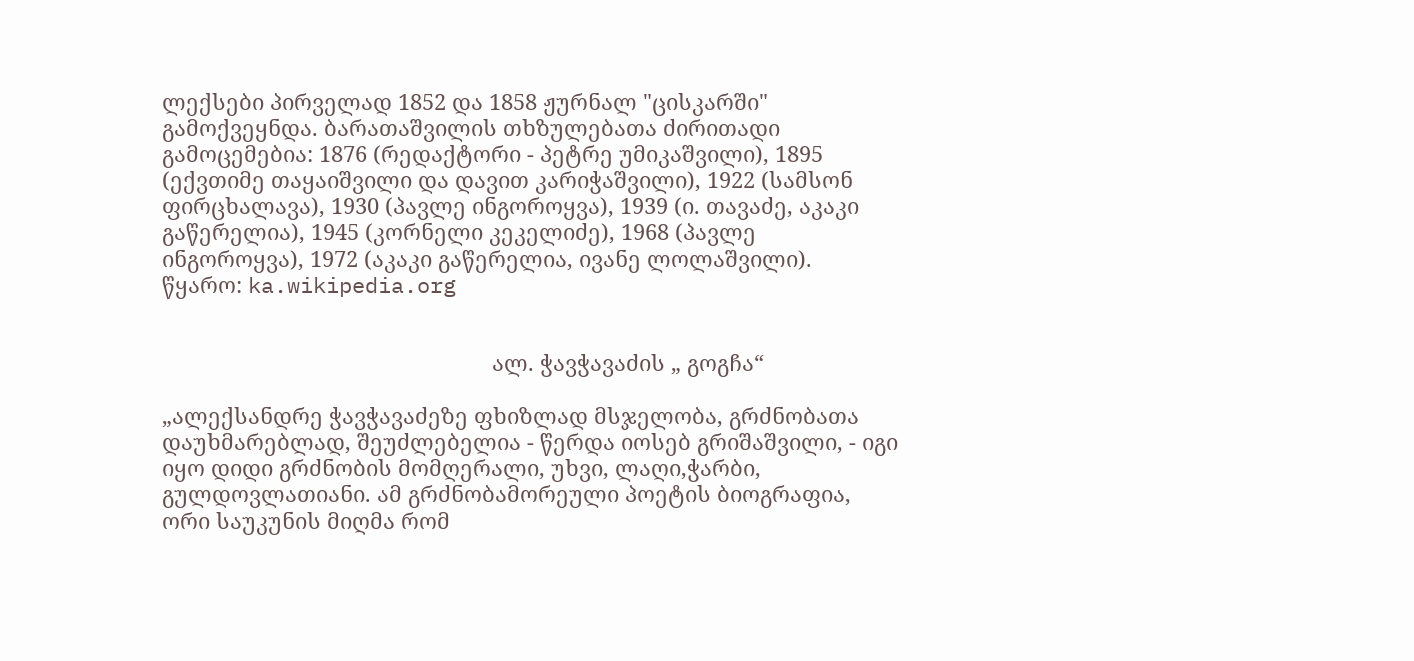ლექსები პირველად 1852 და 1858 ჟურნალ "ცისკარში" გამოქვეყნდა. ბარათაშვილის თხზულებათა ძირითადი გამოცემებია: 1876 (რედაქტორი - პეტრე უმიკაშვილი), 1895 (ექვთიმე თაყაიშვილი და დავით კარიჭაშვილი), 1922 (სამსონ ფირცხალავა), 1930 (პავლე ინგოროყვა), 1939 (ი. თავაძე, აკაკი გაწერელია), 1945 (კორნელი კეკელიძე), 1968 (პავლე ინგოროყვა), 1972 (აკაკი გაწერელია, ივანე ლოლაშვილი).
წყარო: ka.wikipedia.org


                                                       ალ. ჭავჭავაძის „ გოგჩა“

„ალექსანდრე ჭავჭავაძეზე ფხიზლად მსჯელობა, გრძნობათა დაუხმარებლად, შეუძლებელია - წერდა იოსებ გრიშაშვილი, - იგი იყო დიდი გრძნობის მომღერალი, უხვი, ლაღი,ჭარბი, გულდოვლათიანი. ამ გრძნობამორეული პოეტის ბიოგრაფია, ორი საუკუნის მიღმა რომ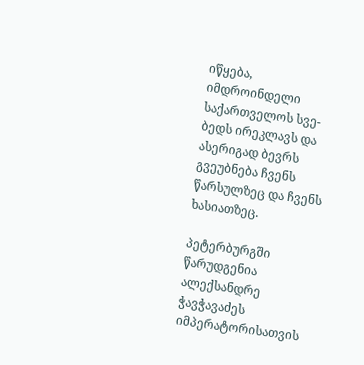იწყება, იმდროინდელი საქართველოს სვე-ბედს ირეკლავს და ასერიგად ბევრს გვეუბნება ჩვენს წარსულზეც და ჩვენს ხასიათზეც.

პეტერბურგში წარუდგენია ალექსანდრე ჭავჭავაძეს იმპერატორისათვის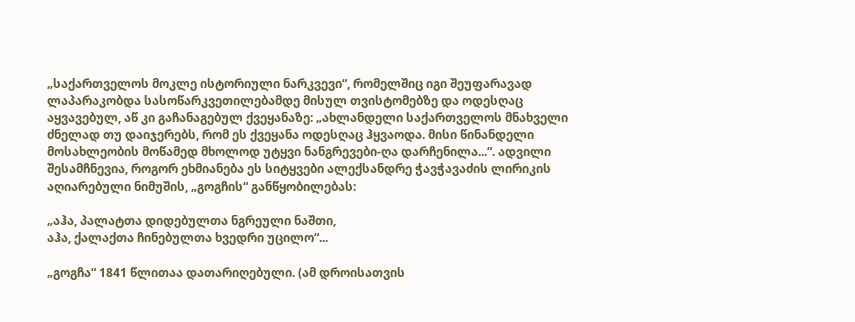„საქართველოს მოკლე ისტორიული ნარკვევი“, რომელშიც იგი შეუფარავად ლაპარაკობდა სასოწარკვეთილებამდე მისულ თვისტომებზე და ოდესღაც აყვავებულ, აწ კი გაჩანაგებულ ქვეყანაზე: „ახლანდელი საქართველოს მნახველი ძნელად თუ დაიჯერებს, რომ ეს ქვეყანა ოდესღაც ჰყვაოდა. მისი წინანდელი მოსახლეობის მოწამედ მხოლოდ უტყვი ნანგრევები-ღა დარჩენილა...“. ადვილი შესამჩნევია, როგორ ეხმიანება ეს სიტყვები ალექსანდრე ჭავჭავაძის ლირიკის აღიარებული ნიმუშის, „გოგჩის“ განწყობილებას:

„აჰა, პალატთა დიდებულთა ნგრეული ნაშთი,
აჰა, ქალაქთა ჩინებულთა ხვედრი უცილო“...

„გოგჩა“ 1841 წლითაა დათარიღებული. (ამ დროისათვის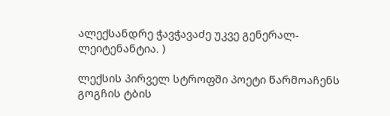ალექსანდრე ჭავჭავაძე უკვე გენერალ-ლეიტენანტია. )

ლექსის პირველ სტროფში პოეტი წარმოაჩენს გოგჩის ტბის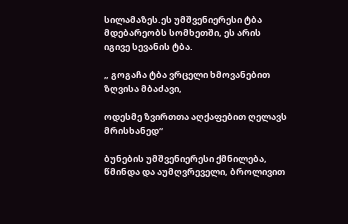სილამაზეს.ეს უმშვენიერესი ტბა მდებარეობს სომხეთში, ეს არის იგივე სევანის ტბა.

„ გოგაჩა ტბა ვრცელი ხმოვანებით ზღვისა მბაძავი,

ოდესმე ზვირთთა აღქაფებით ღელავს მრისხანედ“

ბუნების უმშვენიერესი ქმნილება, წმინდა და აუმღვრეველი, ბროლივით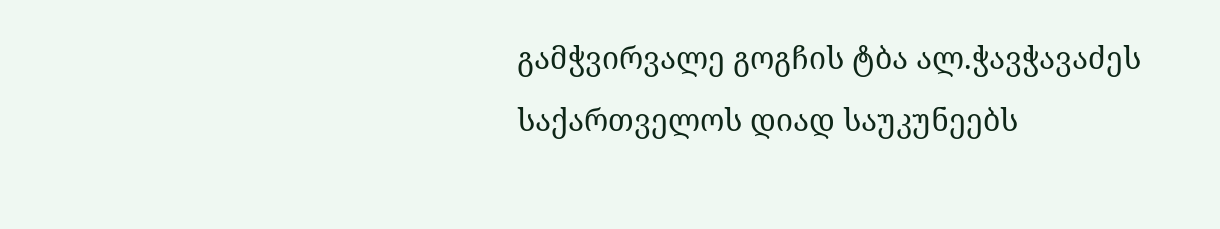გამჭვირვალე გოგჩის ტბა ალ.ჭავჭავაძეს საქართველოს დიად საუკუნეებს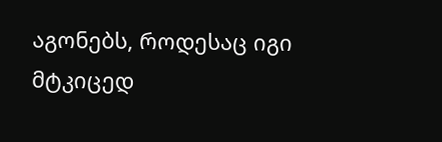აგონებს, როდესაც იგი მტკიცედ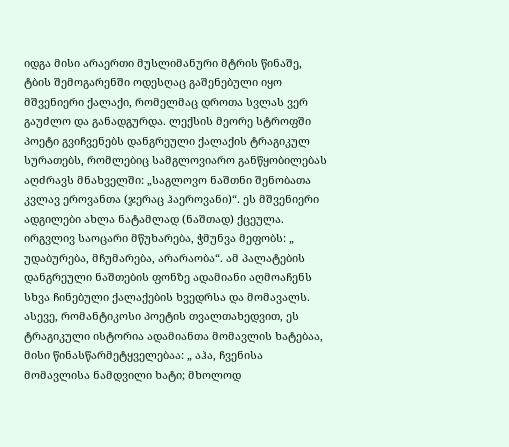იდგა მისი არაერთი მუსლიმანური მტრის წინაშე, ტბის შემოგარენში ოდესღაც გაშენებული იყო მშვენიერი ქალაქი, რომელმაც დროთა სვლას ვერ გაუძლო და განადგურდა. ლექსის მეორე სტროფში პოეტი გვიჩვენებს დანგრეული ქალაქის ტრაგიკულ სურათებს, რომლებიც სამგლოვიარო განწყობილებას აღძრავს მნახველში: „საგლოვო ნაშთნი შენობათა კვლავ ეროვანთა (ჯერაც ჰაეროვანი)“. ეს მშვენიერი ადგილები ახლა ნატამლად (ნაშთად) ქცეულა. ირგვლივ საოცარი მწუხარება, ჭმუნვა მეფობს: „ უდაბურება, მჩუმარება, არარაობა“. ამ პალატების დანგრეული ნაშთების ფონზე ადამიანი აღმოაჩენს სხვა ჩინებული ქალაქების ხვედრსა და მომავალს. ასევე, რომანტიკოსი პოეტის თვალთახედვით, ეს ტრაგიკული ისტორია ადამიანთა მომავლის ხატებაა, მისი წინასწარმეტყველებაა: „ აჰა, ჩვენისა მომავლისა ნამდვილი ხატი; მხოლოდ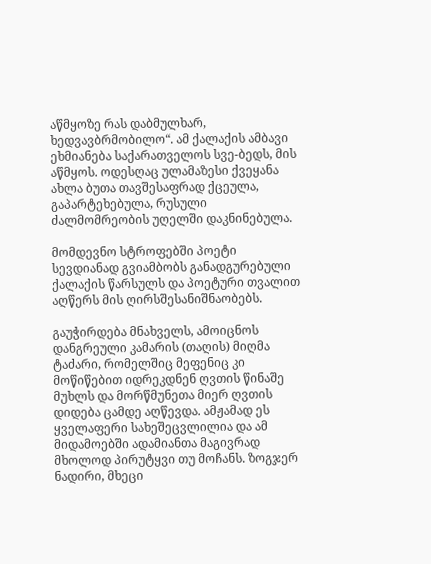აწმყოზე რას დაბმულხარ, ხედვავბრმობილო“. ამ ქალაქის ამბავი ეხმიანება საქარათველოს სვე-ბედს, მის აწმყოს. ოდესღაც ულამაზესი ქვეყანა ახლა ბუთა თავშესაფრად ქცეულა, გაპარტეხებულა, რუსული ძალმომრეობის უღელში დაკნინებულა.

მომდევნო სტროფებში პოეტი სევდიანად გვიამბობს განადგურებული ქალაქის წარსულს და პოეტური თვალით აღწერს მის ღირსშესანიშნაობებს.

გაუჭირდება მნახველს, ამოიცნოს დანგრეული კამარის (თაღის) მიღმა ტაძარი, რომელშიც მეფენიც კი მოწიწებით იდრეკდნენ ღვთის წინაშე მუხლს და მორწმუნეთა მიერ ღვთის დიდება ცამდე აღწევდა. ამჟამად ეს ყველაფერი სახეშეცვლილია და ამ მიდამოებში ადამიანთა მაგივრად მხოლოდ პირუტყვი თუ მოჩანს. ზოგჯერ ნადირი, მხეცი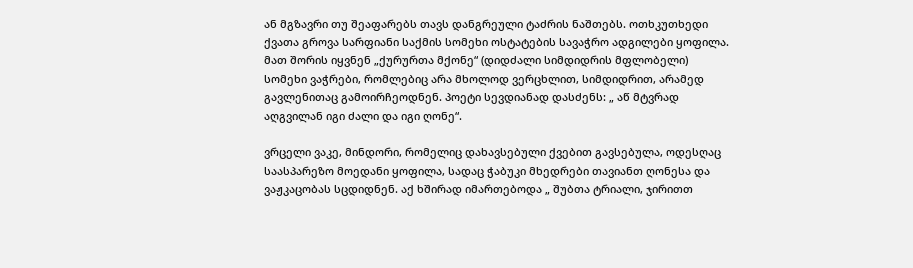ან მგზავრი თუ შეაფარებს თავს დანგრეული ტაძრის ნაშთებს. ოთხკუთხედი ქვათა გროვა სარფიანი საქმის სომეხი ოსტატების სავაჭრო ადგილები ყოფილა. მათ შორის იყვნენ „ქურურთა მქონე“ (დიდძალი სიმდიდრის მფლობელი) სომეხი ვაჭრები, რომლებიც არა მხოლოდ ვერცხლით, სიმდიდრით, არამედ გავლენითაც გამოირჩეოდნენ. პოეტი სევდიანად დასძენს: „ აწ მტვრად აღგვილან იგი ძალი და იგი ღონე“.

ვრცელი ვაკე, მინდორი, რომელიც დახავსებული ქვებით გავსებულა, ოდესღაც საასპარეზო მოედანი ყოფილა, სადაც ჭაბუკი მხედრები თავიანთ ღონესა და ვაჟკაცობას სცდიდნენ. აქ ხშირად იმართებოდა „ შუბთა ტრიალი, ჯირითთ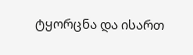ტყორცნა და ისართ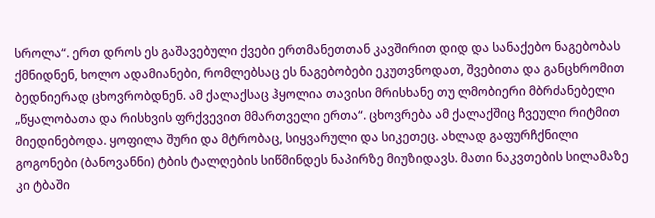სროლა“. ერთ დროს ეს გაშავებული ქვები ერთმანეთთან კავშირით დიდ და სანაქებო ნაგებობას ქმნიდნენ, ხოლო ადამიანები, რომლებსაც ეს ნაგებობები ეკუთვნოდათ, შვებითა და განცხრომით ბედნიერად ცხოვრობდნენ. ამ ქალაქსაც ჰყოლია თავისი მრისხანე თუ ლმობიერი მბრძანებელი „წყალობათა და რისხვის ფრქვევით მმართველი ერთა“. ცხოვრება ამ ქალაქშიც ჩვეული რიტმით მიედინებოდა. ყოფილა შური და მტრობაც, სიყვარული და სიკეთეც. ახლად გაფურჩქნილი გოგონები (ბანოვანნი) ტბის ტალღების სიწმინდეს ნაპირზე მიუზიდავს. მათი ნაკვთების სილამაზე კი ტბაში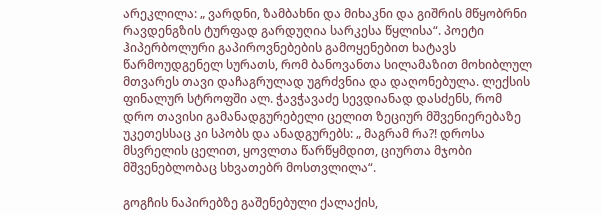არეკლილა: „ ვარდნი, ზამბახნი და მიხაკნი და გიშრის მწყობრნი რავდენგზის ტურფად გარდუღია სარკესა წყლისა“. პოეტი ჰიპერბოლური გაპიროვნებების გამოყენებით ხატავს წარმოუდგენელ სურათს, რომ ბანოვანთა სილამაზით მოხიბლულ მთვარეს თავი დაჩაგრულად უგრძვნია და დაღონებულა. ლექსის ფინალურ სტროფში ალ. ჭავჭავაძე სევდიანად დასძენს, რომ დრო თავისი გამანადგურებელი ცელით ზეციურ მშვენიერებაზე უკეთესსაც კი სპობს და ანადგურებს: „ მაგრამ რა?! დროსა მსვრელის ცელით, ყოვლთა წარწყმდით, ციურთა მჯობი მშვენებლობაც სხვათებრ მოსთვლილა“.

გოგჩის ნაპირებზე გაშენებული ქალაქის,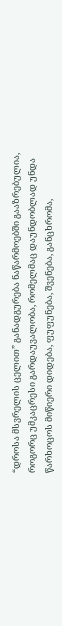“დროსა მსვრელის ცელით” განადგურება ნაწარმოებში გააზრებულია, როგორც უმკაცრესი გარდაუვალობა, რომელმაც დაუნდობლად უნდა წარხოცოს მიწიერი დიდება, ფუფუნება, შვენება, განცხრომა,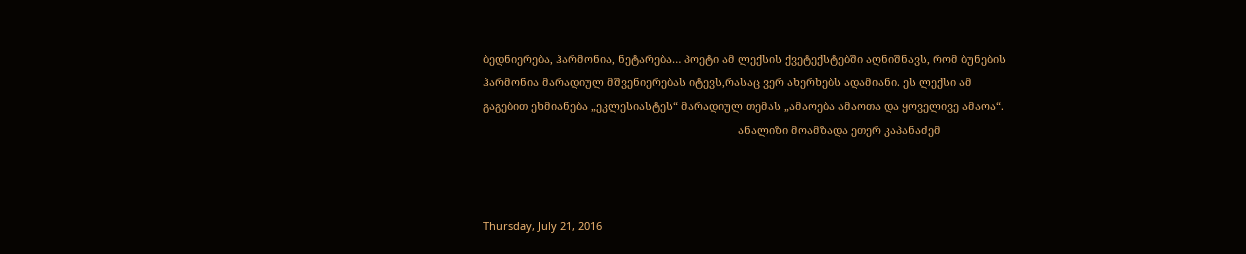ბედნიერება, ჰარმონია, ნეტარება… პოეტი ამ ლექსის ქვეტექსტებში აღნიშნავს, რომ ბუნების ჰარმონია მარადიულ მშვენიერებას იტევს,რასაც ვერ ახერხებს ადამიანი. ეს ლექსი ამ გაგებით ეხმიანება „ეკლესიასტეს“ მარადიულ თემას „ამაოება ამაოთა და ყოველივე ამაოა“.
                                                                                     ანალიზი მოამზადა ეთერ კაპანაძემ



Thursday, July 21, 2016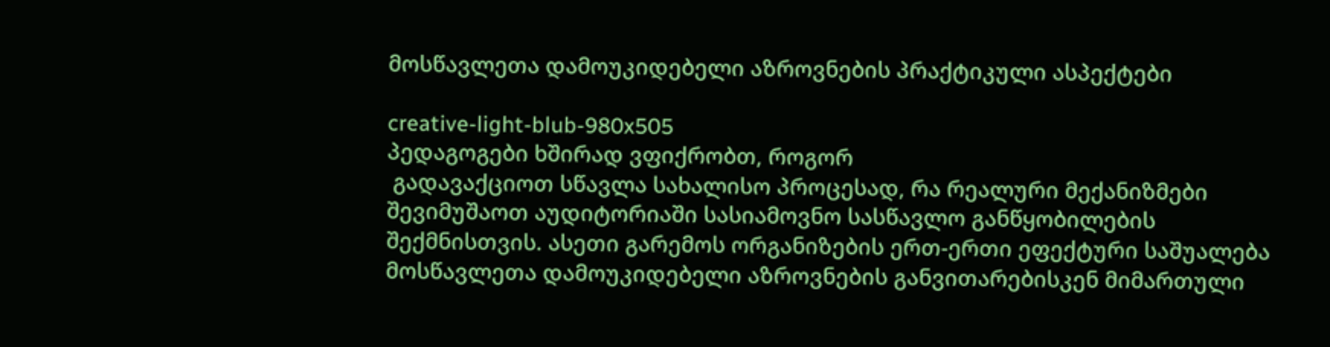მოსწავლეთა დამოუკიდებელი აზროვნების პრაქტიკული ასპექტები

creative-light-blub-980x505
პედაგოგები ხშირად ვფიქრობთ, როგორ
 გადავაქციოთ სწავლა სახალისო პროცესად, რა რეალური მექანიზმები შევიმუშაოთ აუდიტორიაში სასიამოვნო სასწავლო განწყობილების შექმნისთვის. ასეთი გარემოს ორგანიზების ერთ-ერთი ეფექტური საშუალება მოსწავლეთა დამოუკიდებელი აზროვნების განვითარებისკენ მიმართული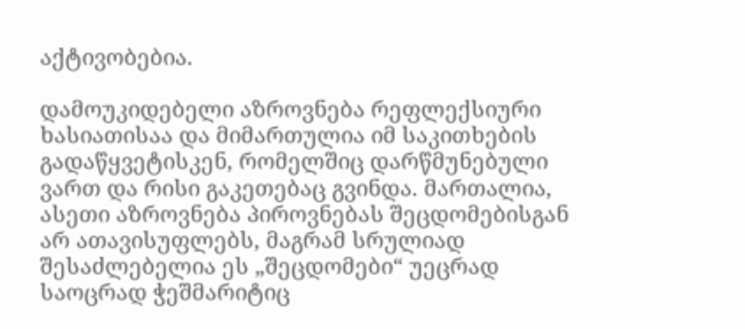აქტივობებია.

დამოუკიდებელი აზროვნება რეფლექსიური ხასიათისაა და მიმართულია იმ საკითხების გადაწყვეტისკენ, რომელშიც დარწმუნებული ვართ და რისი გაკეთებაც გვინდა. მართალია, ასეთი აზროვნება პიროვნებას შეცდომებისგან არ ათავისუფლებს, მაგრამ სრულიად შესაძლებელია ეს „შეცდომები“ უეცრად საოცრად ჭეშმარიტიც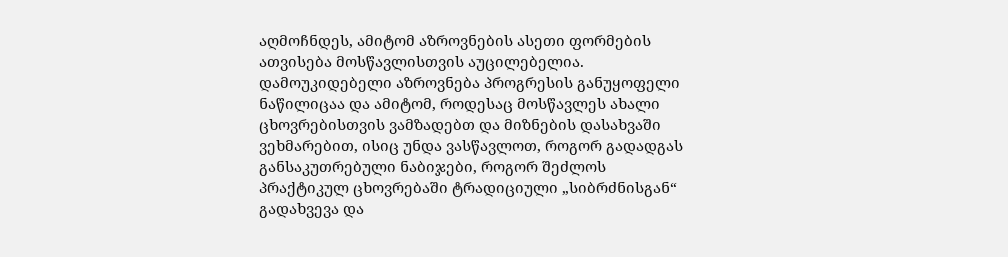აღმოჩნდეს, ამიტომ აზროვნების ასეთი ფორმების ათვისება მოსწავლისთვის აუცილებელია. დამოუკიდებელი აზროვნება პროგრესის განუყოფელი ნაწილიცაა და ამიტომ, როდესაც მოსწავლეს ახალი ცხოვრებისთვის ვამზადებთ და მიზნების დასახვაში ვეხმარებით, ისიც უნდა ვასწავლოთ, როგორ გადადგას განსაკუთრებული ნაბიჯები, როგორ შეძლოს პრაქტიკულ ცხოვრებაში ტრადიციული „სიბრძნისგან“ გადახვევა და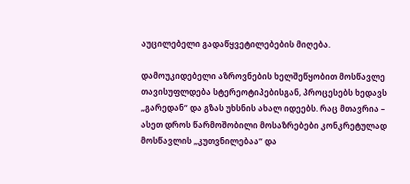აუცილებელი გადაწყვეტილებების მიღება.

დამოუკიდებელი აზროვნების ხელშეწყობით მოსწავლე თავისუფლდება სტერეოტიპებისგან, პროცესებს ხედავს „გარედან“ და გზას უხსნის ახალ იდეებს. რაც მთავრია – ასეთ დროს წარმოშობილი მოსაზრებები კონკრეტულად მოსწავლის „კუთვნილებაა“ და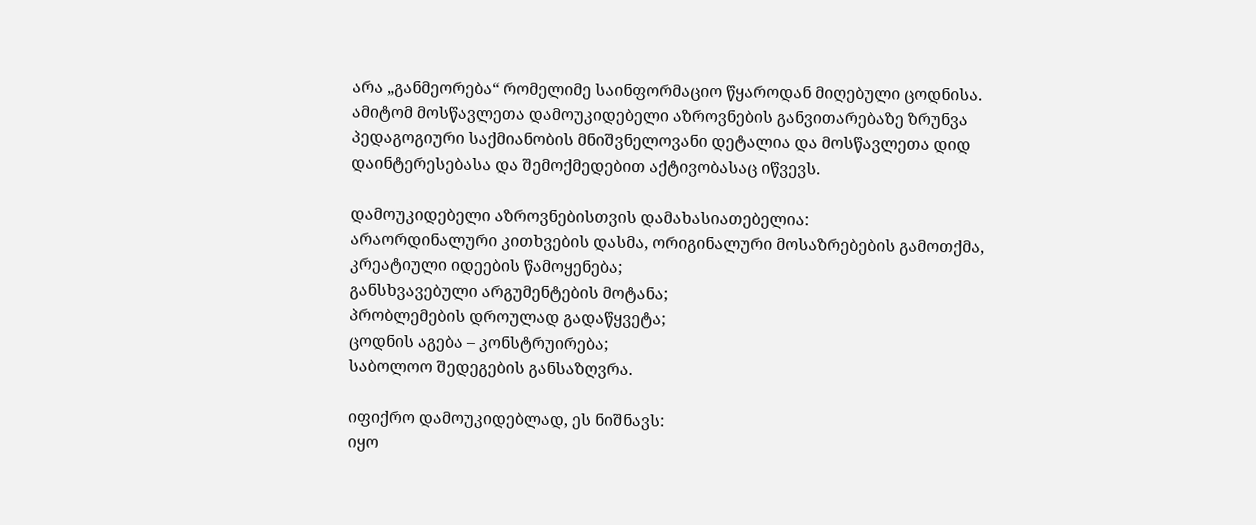არა „განმეორება“ რომელიმე საინფორმაციო წყაროდან მიღებული ცოდნისა. ამიტომ მოსწავლეთა დამოუკიდებელი აზროვნების განვითარებაზე ზრუნვა პედაგოგიური საქმიანობის მნიშვნელოვანი დეტალია და მოსწავლეთა დიდ დაინტერესებასა და შემოქმედებით აქტივობასაც იწვევს.

დამოუკიდებელი აზროვნებისთვის დამახასიათებელია:
არაორდინალური კითხვების დასმა, ორიგინალური მოსაზრებების გამოთქმა, კრეატიული იდეების წამოყენება;
განსხვავებული არგუმენტების მოტანა;
პრობლემების დროულად გადაწყვეტა;
ცოდნის აგება – კონსტრუირება;
საბოლოო შედეგების განსაზღვრა.

იფიქრო დამოუკიდებლად, ეს ნიშნავს:
იყო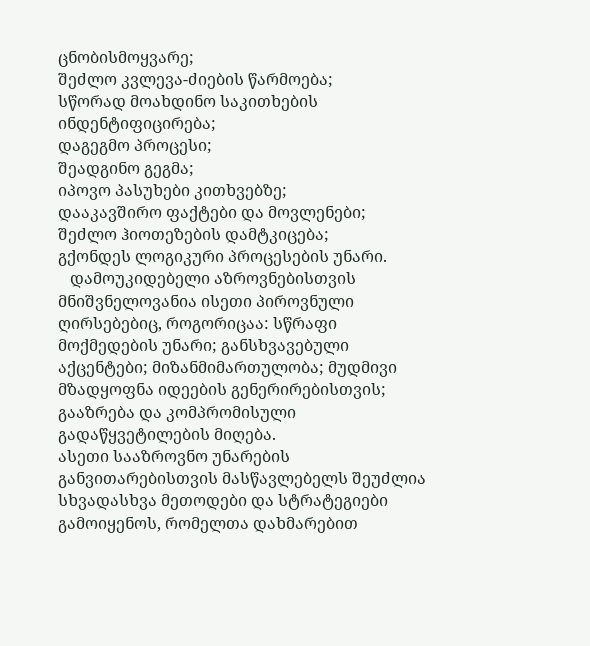ცნობისმოყვარე;
შეძლო კვლევა-ძიების წარმოება;
სწორად მოახდინო საკითხების ინდენტიფიცირება;
დაგეგმო პროცესი;
შეადგინო გეგმა;
იპოვო პასუხები კითხვებზე;
დააკავშირო ფაქტები და მოვლენები;
შეძლო ჰიოთეზების დამტკიცება;
გქონდეს ლოგიკური პროცესების უნარი.
   დამოუკიდებელი აზროვნებისთვის მნიშვნელოვანია ისეთი პიროვნული ღირსებებიც, როგორიცაა: სწრაფი მოქმედების უნარი; განსხვავებული აქცენტები; მიზანმიმართულობა; მუდმივი მზადყოფნა იდეების გენერირებისთვის; გააზრება და კომპრომისული გადაწყვეტილების მიღება.
ასეთი სააზროვნო უნარების განვითარებისთვის მასწავლებელს შეუძლია სხვადასხვა მეთოდები და სტრატეგიები გამოიყენოს, რომელთა დახმარებით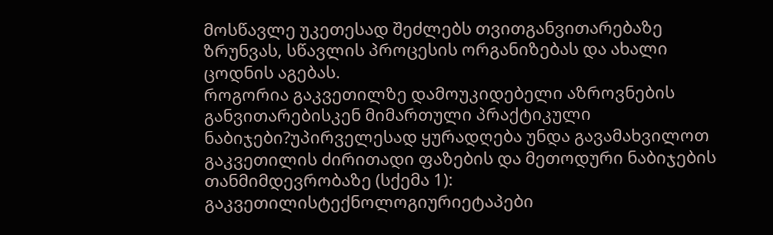მოსწავლე უკეთესად შეძლებს თვითგანვითარებაზე ზრუნვას, სწავლის პროცესის ორგანიზებას და ახალი ცოდნის აგებას.
როგორია გაკვეთილზე დამოუკიდებელი აზროვნების განვითარებისკენ მიმართული პრაქტიკული ნაბიჯები?უპირველესად ყურადღება უნდა გავამახვილოთ გაკვეთილის ძირითადი ფაზების და მეთოდური ნაბიჯების თანმიმდევრობაზე (სქემა 1):
გაკვეთილისტექნოლოგიურიეტაპები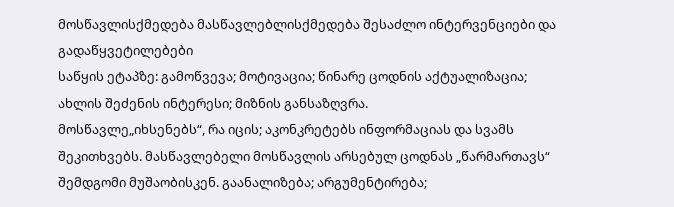მოსწავლისქმედება მასწავლებლისქმედება შესაძლო ინტერვენციები და გადაწყვეტილებები
საწყის ეტაპზე: გამოწვევა; მოტივაცია; წინარე ცოდნის აქტუალიზაცია; ახლის შეძენის ინტერესი; მიზნის განსაზღვრა.
მოსწავლე„იხსენებს“, რა იცის; აკონკრეტებს ინფორმაციას და სვამს შეკითხვებს. მასწავლებელი მოსწავლის არსებულ ცოდნას „წარმართავს“ შემდგომი მუშაობისკენ. გაანალიზება; არგუმენტირება;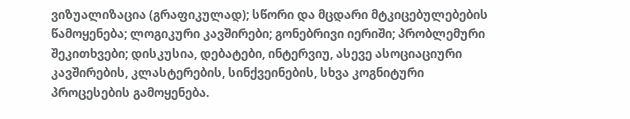ვიზუალიზაცია (გრაფიკულად); სწორი და მცდარი მტკიცებულებების წამოყენება; ლოგიკური კავშირები; გონებრივი იერიში; პრობლემური შეკითხვები; დისკუსია, დებატები, ინტერვიუ, ასევე ასოციაციური კავშირების, კლასტერების, სინქვეინების, სხვა კოგნიტური პროცესების გამოყენება.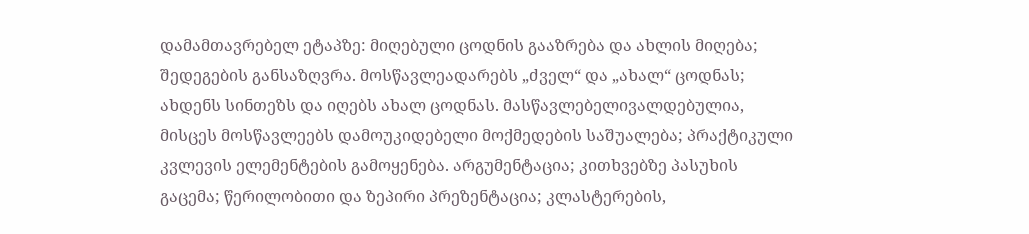დამამთავრებელ ეტაპზე: მიღებული ცოდნის გააზრება და ახლის მიღება; შედეგების განსაზღვრა. მოსწავლეადარებს „ძველ“ და „ახალ“ ცოდნას; ახდენს სინთეზს და იღებს ახალ ცოდნას. მასწავლებელივალდებულია, მისცეს მოსწავლეებს დამოუკიდებელი მოქმედების საშუალება; პრაქტიკული კვლევის ელემენტების გამოყენება. არგუმენტაცია; კითხვებზე პასუხის გაცემა; წერილობითი და ზეპირი პრეზენტაცია; კლასტერების,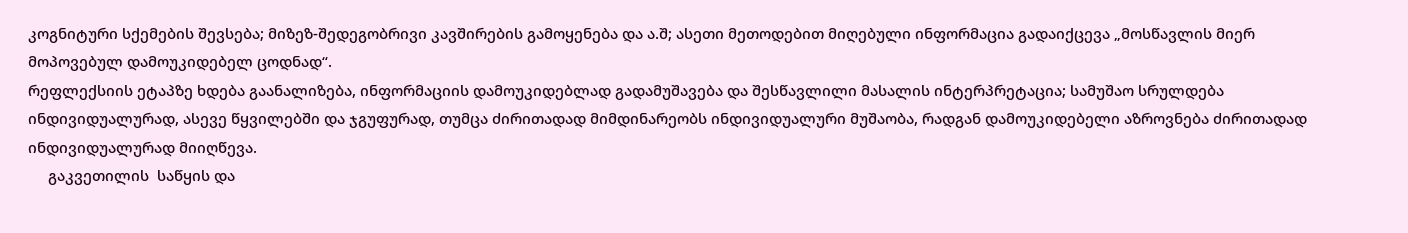კოგნიტური სქემების შევსება; მიზეზ-შედეგობრივი კავშირების გამოყენება და ა.შ; ასეთი მეთოდებით მიღებული ინფორმაცია გადაიქცევა „მოსწავლის მიერ მოპოვებულ დამოუკიდებელ ცოდნად“.
რეფლექსიის ეტაპზე ხდება გაანალიზება, ინფორმაციის დამოუკიდებლად გადამუშავება და შესწავლილი მასალის ინტერპრეტაცია; სამუშაო სრულდება ინდივიდუალურად, ასევე წყვილებში და ჯგუფურად, თუმცა ძირითადად მიმდინარეობს ინდივიდუალური მუშაობა, რადგან დამოუკიდებელი აზროვნება ძირითადად ინდივიდუალურად მიიღწევა.
     გაკვეთილის  საწყის და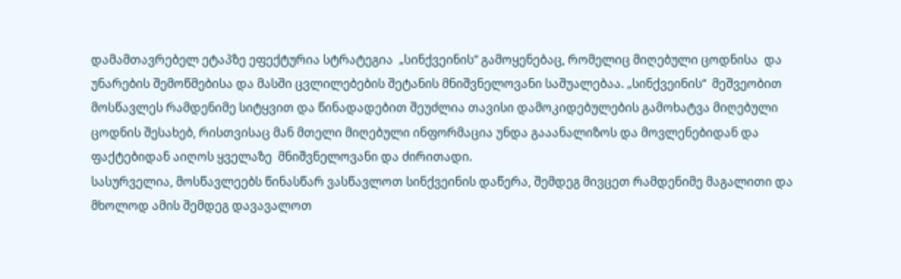დამამთავრებელ ეტაპზე ეფექტურია სტრატეგია  „სინქვეინის“ გამოყენებაც, რომელიც მიღებული ცოდნისა  და უნარების შემოწმებისა და მასში ცვლილებების შეტანის მნიშვნელოვანი საშუალებაა. „სინქვეინის“  მეშვეობით მოსწავლეს რამდენიმე სიტყვით და წინადადებით შეუძლია თავისი დამოკიდებულების გამოხატვა მიღებული ცოდნის შესახებ, რისთვისაც მან მთელი მიღებული ინფორმაცია უნდა გააანალიზოს და მოვლენებიდან და ფაქტებიდან აიღოს ყველაზე  მნიშვნელოვანი და ძირითადი.
სასურველია, მოსწავლეებს წინასწარ ვასწავლოთ სინქვეინის დაწერა, შემდეგ მივცეთ რამდენიმე მაგალითი და მხოლოდ ამის შემდეგ დავავალოთ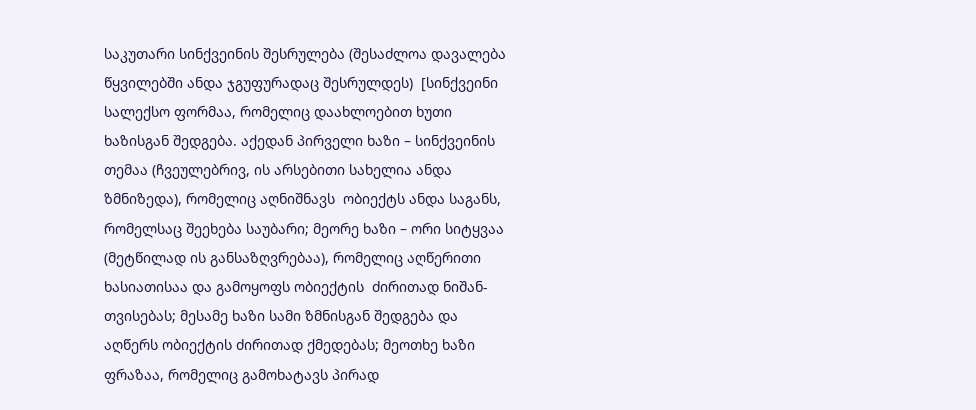საკუთარი სინქვეინის შესრულება (შესაძლოა დავალება წყვილებში ანდა ჯგუფურადაც შესრულდეს)  [სინქვეინი სალექსო ფორმაა, რომელიც დაახლოებით ხუთი ხაზისგან შედგება. აქედან პირველი ხაზი – სინქვეინის თემაა (ჩვეულებრივ, ის არსებითი სახელია ანდა ზმნიზედა), რომელიც აღნიშნავს  ობიექტს ანდა საგანს, რომელსაც შეეხება საუბარი; მეორე ხაზი – ორი სიტყვაა (მეტწილად ის განსაზღვრებაა), რომელიც აღწერითი ხასიათისაა და გამოყოფს ობიექტის  ძირითად ნიშან-თვისებას; მესამე ხაზი სამი ზმნისგან შედგება და აღწერს ობიექტის ძირითად ქმედებას; მეოთხე ხაზი ფრაზაა, რომელიც გამოხატავს პირად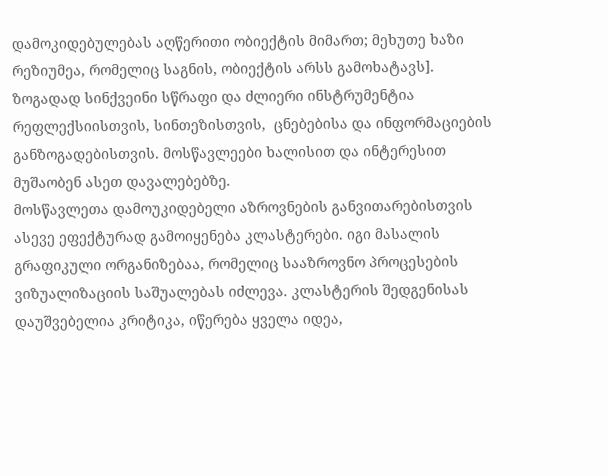დამოკიდებულებას აღწერითი ობიექტის მიმართ; მეხუთე ხაზი  რეზიუმეა, რომელიც საგნის, ობიექტის არსს გამოხატავს].
ზოგადად სინქვეინი სწრაფი და ძლიერი ინსტრუმენტია რეფლექსიისთვის, სინთეზისთვის,  ცნებებისა და ინფორმაციების განზოგადებისთვის. მოსწავლეები ხალისით და ინტერესით მუშაობენ ასეთ დავალებებზე.
მოსწავლეთა დამოუკიდებელი აზროვნების განვითარებისთვის ასევე ეფექტურად გამოიყენება კლასტერები. იგი მასალის გრაფიკული ორგანიზებაა, რომელიც სააზროვნო პროცესების ვიზუალიზაციის საშუალებას იძლევა. კლასტერის შედგენისას დაუშვებელია კრიტიკა, იწერება ყველა იდეა,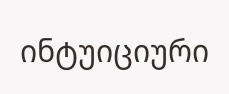ინტუიციური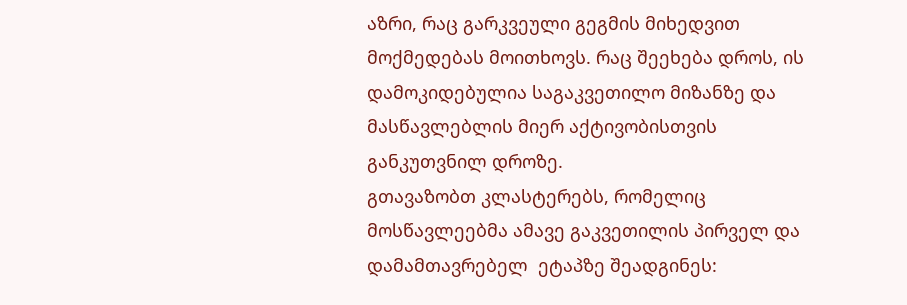აზრი, რაც გარკვეული გეგმის მიხედვით მოქმედებას მოითხოვს. რაც შეეხება დროს, ის დამოკიდებულია საგაკვეთილო მიზანზე და მასწავლებლის მიერ აქტივობისთვის განკუთვნილ დროზე.
გთავაზობთ კლასტერებს, რომელიც მოსწავლეებმა ამავე გაკვეთილის პირველ და დამამთავრებელ  ეტაპზე შეადგინეს: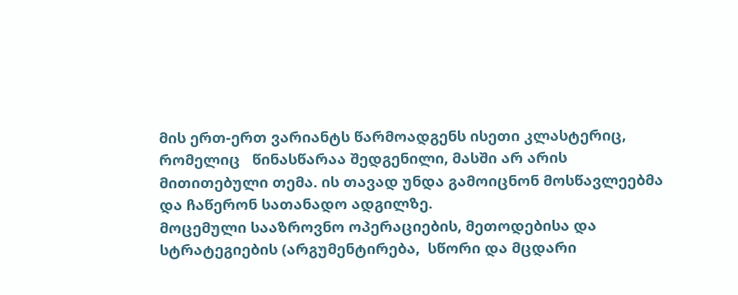მის ერთ-ერთ ვარიანტს წარმოადგენს ისეთი კლასტერიც, რომელიც   წინასწარაა შედგენილი, მასში არ არის მითითებული თემა. ის თავად უნდა გამოიცნონ მოსწავლეებმა და ჩაწერონ სათანადო ადგილზე.
მოცემული სააზროვნო ოპერაციების, მეთოდებისა და  სტრატეგიების (არგუმენტირება,  სწორი და მცდარი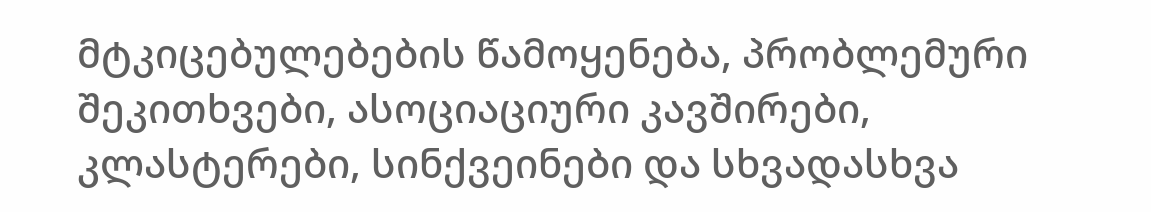მტკიცებულებების წამოყენება, პრობლემური შეკითხვები, ასოციაციური კავშირები, კლასტერები, სინქვეინები და სხვადასხვა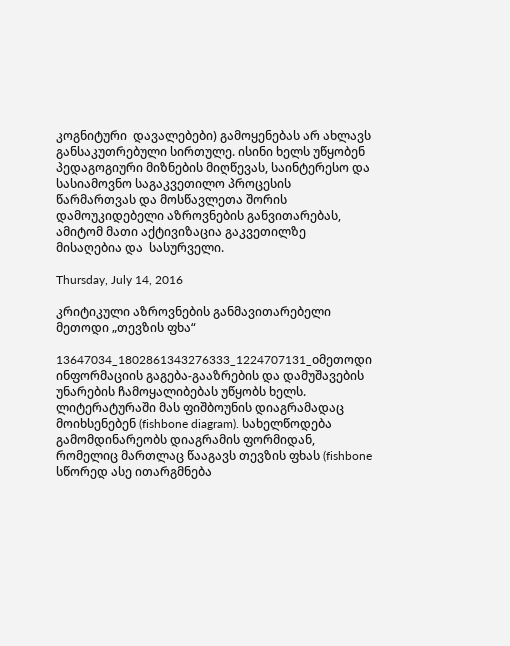კოგნიტური  დავალებები) გამოყენებას არ ახლავს განსაკუთრებული სირთულე. ისინი ხელს უწყობენ  პედაგოგიური მიზნების მიღწევას, საინტერესო და სასიამოვნო საგაკვეთილო პროცესის წარმართვას და მოსწავლეთა შორის დამოუკიდებელი აზროვნების განვითარებას, ამიტომ მათი აქტივიზაცია გაკვეთილზე  მისაღებია და  სასურველი.

Thursday, July 14, 2016

კრიტიკული აზროვნების განმავითარებელი მეთოდი „თევზის ფხა“

13647034_1802861343276333_1224707131_oმეთოდი  ინფორმაციის გაგება-გააზრების და დამუშავების უნარების ჩამოყალიბებას უწყობს ხელს. ლიტერატურაში მას ფიშბოუნის დიაგრამადაც მოიხსენებენ (fishbone diagram). სახელწოდება გამომდინარეობს დიაგრამის ფორმიდან, რომელიც მართლაც წააგავს თევზის ფხას (fishbone სწორედ ასე ითარგმნება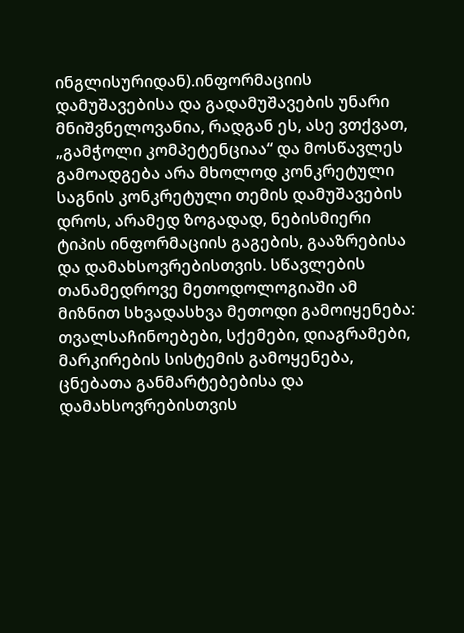ინგლისურიდან).ინფორმაციის დამუშავებისა და გადამუშავების უნარი მნიშვნელოვანია, რადგან ეს, ასე ვთქვათ, „გამჭოლი კომპეტენციაა“ და მოსწავლეს გამოადგება არა მხოლოდ კონკრეტული საგნის კონკრეტული თემის დამუშავების დროს, არამედ ზოგადად, ნებისმიერი ტიპის ინფორმაციის გაგების, გააზრებისა და დამახსოვრებისთვის. სწავლების თანამედროვე მეთოდოლოგიაში ამ მიზნით სხვადასხვა მეთოდი გამოიყენება: თვალსაჩინოებები, სქემები, დიაგრამები, მარკირების სისტემის გამოყენება, ცნებათა განმარტებებისა და დამახსოვრებისთვის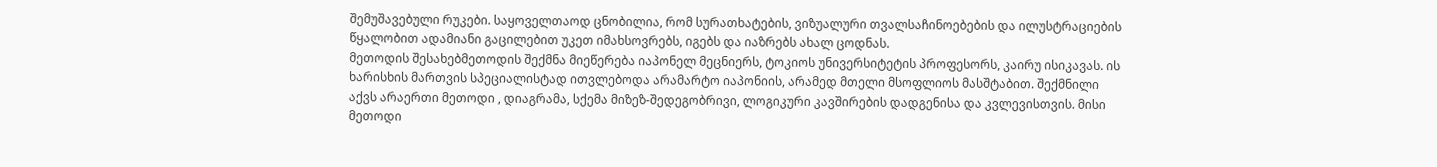შემუშავებული რუკები. საყოველთაოდ ცნობილია, რომ სურათხატების, ვიზუალური თვალსაჩინოებების და ილუსტრაციების წყალობით ადამიანი გაცილებით უკეთ იმახსოვრებს, იგებს და იაზრებს ახალ ცოდნას.
მეთოდის შესახებმეთოდის შექმნა მიეწერება იაპონელ მეცნიერს, ტოკიოს უნივერსიტეტის პროფესორს, კაირუ ისიკავას. ის ხარისხის მართვის სპეციალისტად ითვლებოდა არამარტო იაპონიის, არამედ მთელი მსოფლიოს მასშტაბით. შექმნილი აქვს არაერთი მეთოდი , დიაგრამა, სქემა მიზეზ-შედეგობრივი, ლოგიკური კავშირების დადგენისა და კვლევისთვის. მისი მეთოდი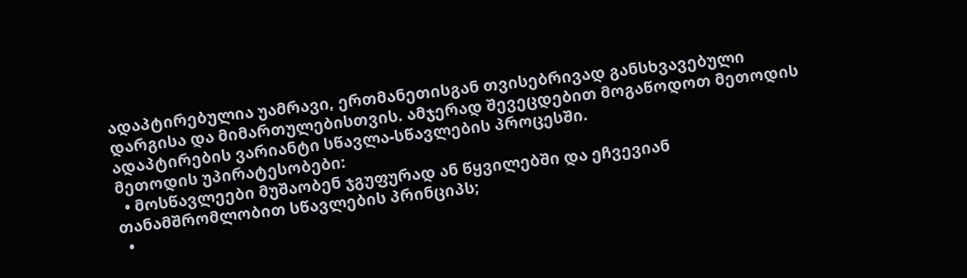ადაპტირებულია უამრავი, ერთმანეთისგან თვისებრივად განსხვავებული დარგისა და მიმართულებისთვის. ამჯერად შევეცდებით მოგაწოდოთ მეთოდის ადაპტირების ვარიანტი სწავლა-სწავლების პროცესში.
მეთოდის უპირატესობები:
  • მოსწავლეები მუშაობენ ჯგუფურად ან წყვილებში და ეჩვევიან თანამშრომლობით სწავლების პრინციპს;
  •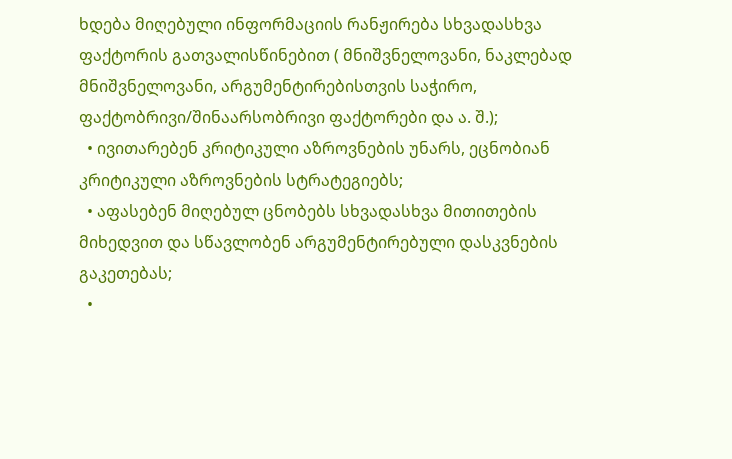ხდება მიღებული ინფორმაციის რანჟირება სხვადასხვა ფაქტორის გათვალისწინებით ( მნიშვნელოვანი, ნაკლებად მნიშვნელოვანი, არგუმენტირებისთვის საჭირო, ფაქტობრივი/შინაარსობრივი ფაქტორები და ა. შ.);
  • ივითარებენ კრიტიკული აზროვნების უნარს, ეცნობიან კრიტიკული აზროვნების სტრატეგიებს;
  • აფასებენ მიღებულ ცნობებს სხვადასხვა მითითების მიხედვით და სწავლობენ არგუმენტირებული დასკვნების გაკეთებას;
  •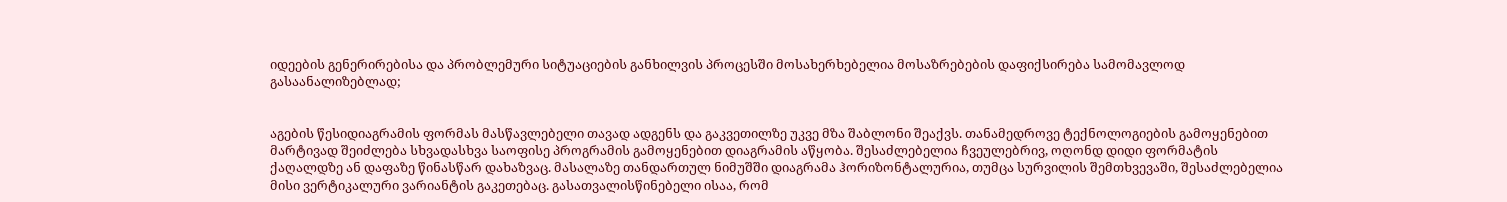იდეების გენერირებისა და პრობლემური სიტუაციების განხილვის პროცესში მოსახერხებელია მოსაზრებების დაფიქსირება სამომავლოდ გასაანალიზებლად;


აგების წესიდიაგრამის ფორმას მასწავლებელი თავად ადგენს და გაკვეთილზე უკვე მზა შაბლონი შეაქვს. თანამედროვე ტექნოლოგიების გამოყენებით მარტივად შეიძლება სხვადასხვა საოფისე პროგრამის გამოყენებით დიაგრამის აწყობა. შესაძლებელია ჩვეულებრივ, ოღონდ დიდი ფორმატის ქაღალდზე ან დაფაზე წინასწარ დახაზვაც. მასალაზე თანდართულ ნიმუშში დიაგრამა ჰორიზონტალურია, თუმცა სურვილის შემთხვევაში, შესაძლებელია მისი ვერტიკალური ვარიანტის გაკეთებაც. გასათვალისწინებელი ისაა, რომ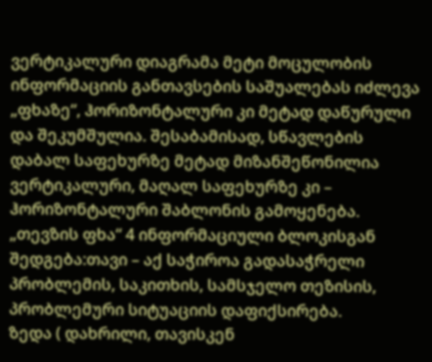ვერტიკალური დიაგრამა მეტი მოცულობის ინფორმაციის განთავსების საშუალებას იძლევა „ფხაზე“, ჰორიზონტალური კი მეტად დაწურული და შეკუმშულია. შესაბამისად, სწავლების დაბალ საფეხურზე მეტად მიზანშეწონილია ვერტიკალური, მაღალ საფეხურზე კი – ჰორიზონტალური შაბლონის გამოყენება.
„თევზის ფხა“ 4 ინფორმაციული ბლოკისგან შედგება:თავი – აქ საჭიროა გადასაჭრელი პრობლემის, საკითხის, სამსჯელო თეზისის, პრობლემური სიტუაციის დაფიქსირება.
ზედა ( დახრილი, თავისკენ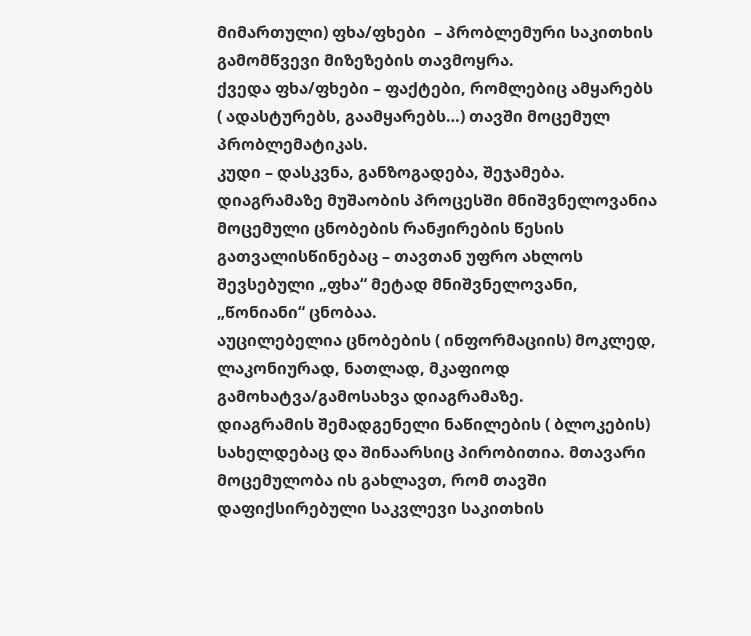მიმართული) ფხა/ფხები  – პრობლემური საკითხის გამომწვევი მიზეზების თავმოყრა.
ქვედა ფხა/ფხები – ფაქტები, რომლებიც ამყარებს ( ადასტურებს, გაამყარებს…) თავში მოცემულ პრობლემატიკას.
კუდი – დასკვნა, განზოგადება, შეჯამება.
დიაგრამაზე მუშაობის პროცესში მნიშვნელოვანია მოცემული ცნობების რანჟირების წესის გათვალისწინებაც – თავთან უფრო ახლოს შევსებული „ფხა“ მეტად მნიშვნელოვანი, „წონიანი“ ცნობაა.
აუცილებელია ცნობების ( ინფორმაციის) მოკლედ, ლაკონიურად, ნათლად, მკაფიოდ გამოხატვა/გამოსახვა დიაგრამაზე.
დიაგრამის შემადგენელი ნაწილების ( ბლოკების) სახელდებაც და შინაარსიც პირობითია. მთავარი  მოცემულობა ის გახლავთ, რომ თავში დაფიქსირებული საკვლევი საკითხის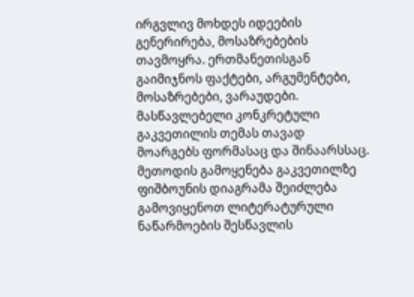ირგვლივ მოხდეს იდეების გენერირება, მოსაზრებების თავმოყრა. ერთმანეთისგან გაიმიჯნოს ფაქტები, არგუმენტები, მოსაზრებები, ვარაუდები. მასწავლებელი კონკრეტული გაკვეთილის თემას თავად მოარგებს ფორმასაც და შინაარსსაც.
მეთოდის გამოყენება გაკვეთილზე
ფიშბოუნის დიაგრამა შეიძლება გამოვიყენოთ ლიტერატურული ნაწარმოების შესწავლის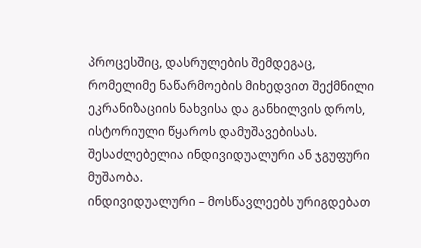პროცესშიც, დასრულების შემდეგაც, რომელიმე ნაწარმოების მიხედვით შექმნილი ეკრანიზაციის ნახვისა და განხილვის დროს, ისტორიული წყაროს დამუშავებისას. შესაძლებელია ინდივიდუალური ან ჯგუფური მუშაობა.
ინდივიდუალური – მოსწავლეებს ურიგდებათ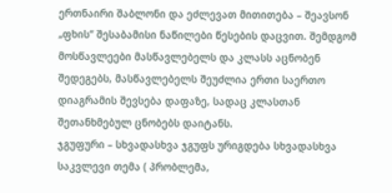ერთნაირი შაბლონი და ეძლევათ მითითება – შეავსონ „ფხის“ შესაბამისი ნაწილები წესების დაცვით. შემდგომ მოსწავლეები მასწავლებელს და კლასს აცნობენ შედეგებს, მასწავლებელს შეუძლია ერთი საერთო დიაგრამის შევსება დაფაზე, სადაც კლასთან შეთანხმებულ ცნობებს დაიტანს.
ჯგუფური – სხვადასხვა ჯგუფს ურიგდება სხვადასხვა საკვლევი თემა ( პრობლემა,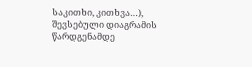საკითხი, კითხვა…), შევსებული დიაგრამის წარდგენამდე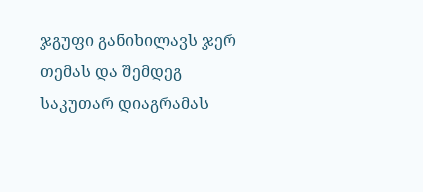ჯგუფი განიხილავს ჯერ თემას და შემდეგ საკუთარ დიაგრამას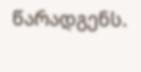წარადგენს.